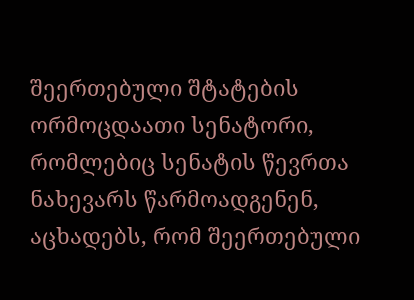შეერთებული შტატების ორმოცდაათი სენატორი, რომლებიც სენატის წევრთა ნახევარს წარმოადგენენ, აცხადებს, რომ შეერთებული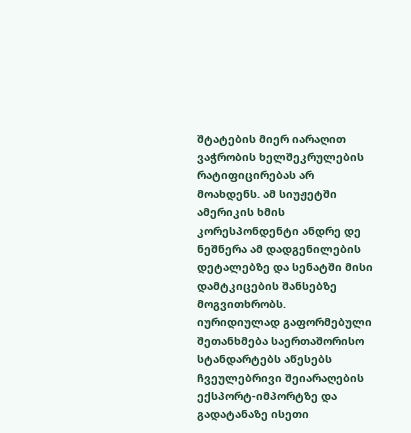შტატების მიერ იარაღით ვაჭრობის ხელშეკრულების რატიფიცირებას არ მოახდენს. ამ სიუჟეტში ამერიკის ხმის კორესპონდენტი ანდრე დე ნეშნერა ამ დადგენილების დეტალებზე და სენატში მისი დამტკიცების შანსებზე მოგვითხრობს.
იურიდიულად გაფორმებული შეთანხმება საერთაშორისო სტანდარტებს აწესებს ჩვეულებრივი შეიარაღების ექსპორტ-იმპორტზე და გადატანაზე ისეთი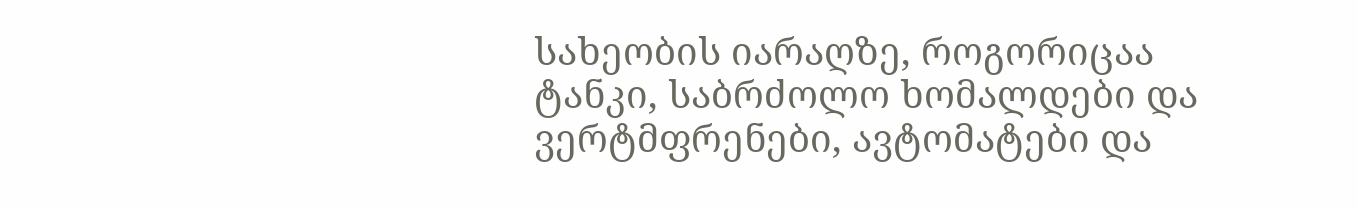სახეობის იარაღზე, როგორიცაა ტანკი, საბრძოლო ხომალდები და ვერტმფრენები, ავტომატები და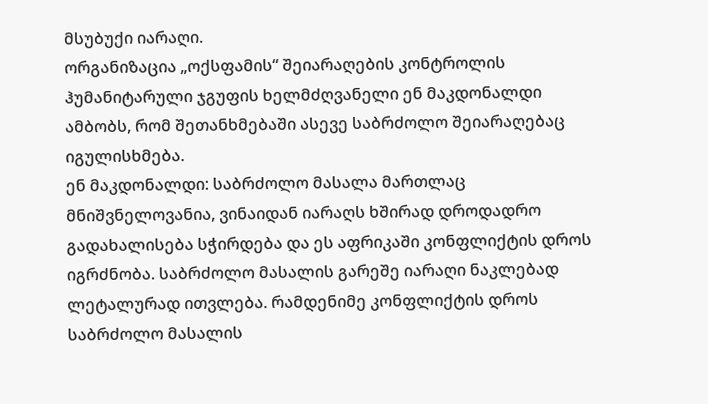მსუბუქი იარაღი.
ორგანიზაცია „ოქსფამის“ შეიარაღების კონტროლის ჰუმანიტარული ჯგუფის ხელმძღვანელი ენ მაკდონალდი ამბობს, რომ შეთანხმებაში ასევე საბრძოლო შეიარაღებაც იგულისხმება.
ენ მაკდონალდი: საბრძოლო მასალა მართლაც მნიშვნელოვანია, ვინაიდან იარაღს ხშირად დროდადრო გადახალისება სჭირდება და ეს აფრიკაში კონფლიქტის დროს იგრძნობა. საბრძოლო მასალის გარეშე იარაღი ნაკლებად ლეტალურად ითვლება. რამდენიმე კონფლიქტის დროს საბრძოლო მასალის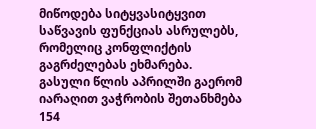მიწოდება სიტყვასიტყვით საწვავის ფუნქციას ასრულებს, რომელიც კონფლიქტის გაგრძელებას ეხმარება.
გასული წლის აპრილში გაერომ იარაღით ვაჭრობის შეთანხმება 154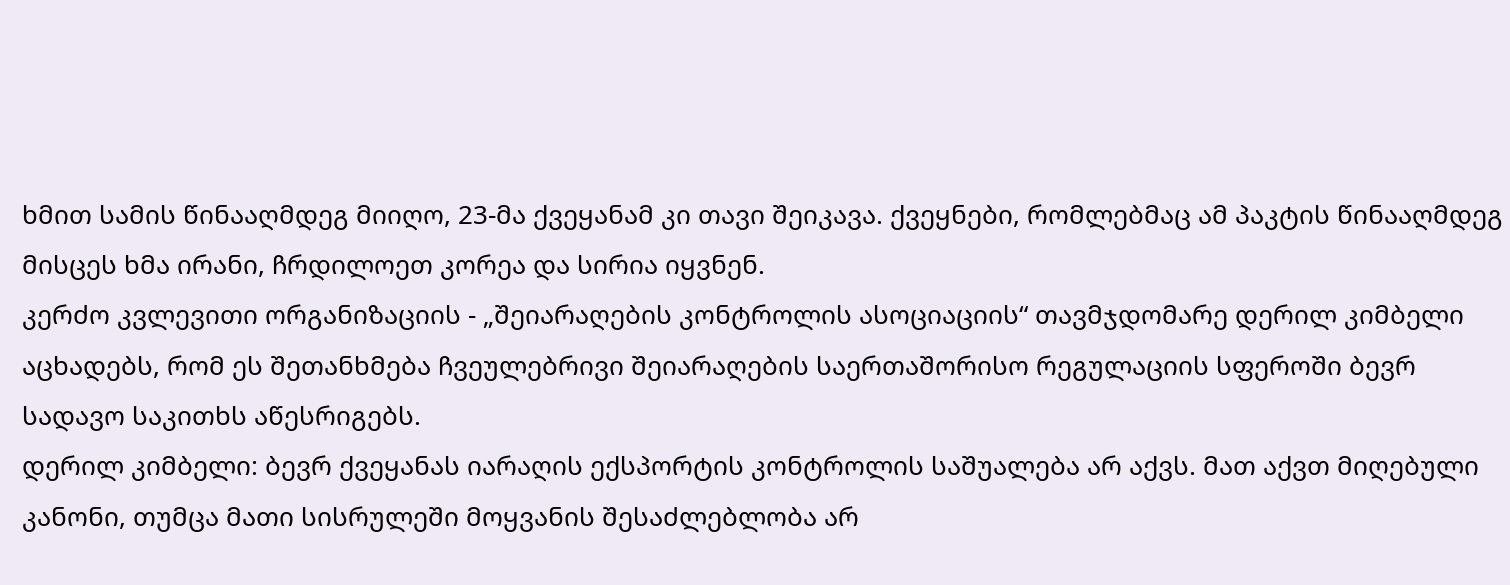ხმით სამის წინააღმდეგ მიიღო, 23-მა ქვეყანამ კი თავი შეიკავა. ქვეყნები, რომლებმაც ამ პაკტის წინააღმდეგ მისცეს ხმა ირანი, ჩრდილოეთ კორეა და სირია იყვნენ.
კერძო კვლევითი ორგანიზაციის - „შეიარაღების კონტროლის ასოციაციის“ თავმჯდომარე დერილ კიმბელი აცხადებს, რომ ეს შეთანხმება ჩვეულებრივი შეიარაღების საერთაშორისო რეგულაციის სფეროში ბევრ სადავო საკითხს აწესრიგებს.
დერილ კიმბელი: ბევრ ქვეყანას იარაღის ექსპორტის კონტროლის საშუალება არ აქვს. მათ აქვთ მიღებული კანონი, თუმცა მათი სისრულეში მოყვანის შესაძლებლობა არ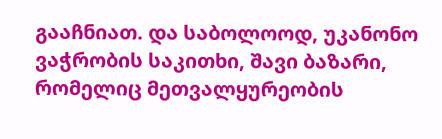გააჩნიათ. და საბოლოოდ, უკანონო ვაჭრობის საკითხი, შავი ბაზარი, რომელიც მეთვალყურეობის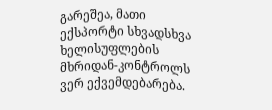გარეშეა, მათი ექსპორტი სხვადსხვა ხელისუფლების მხრიდან-კონტროლს ვერ ექვემდებარება.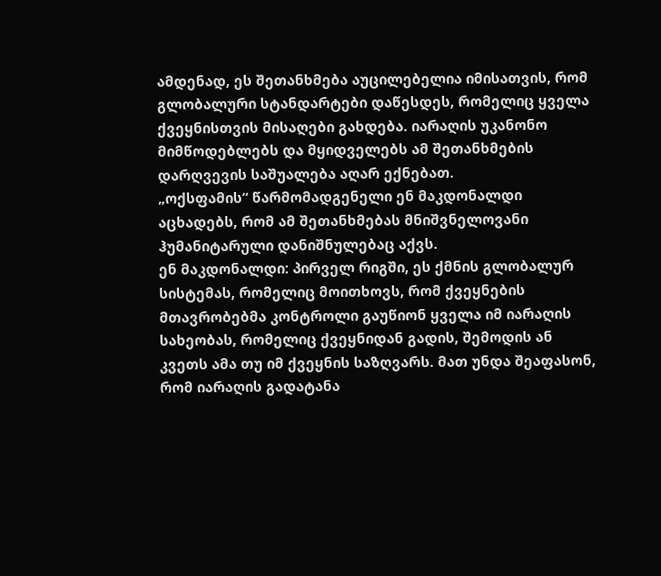ამდენად, ეს შეთანხმება აუცილებელია იმისათვის, რომ გლობალური სტანდარტები დაწესდეს, რომელიც ყველა ქვეყნისთვის მისაღები გახდება. იარაღის უკანონო მიმწოდებლებს და მყიდველებს ამ შეთანხმების დარღვევის საშუალება აღარ ექნებათ.
„ოქსფამის“ წარმომადგენელი ენ მაკდონალდი აცხადებს, რომ ამ შეთანხმებას მნიშვნელოვანი ჰუმანიტარული დანიშნულებაც აქვს.
ენ მაკდონალდი: პირველ რიგში, ეს ქმნის გლობალურ სისტემას, რომელიც მოითხოვს, რომ ქვეყნების მთავრობებმა კონტროლი გაუწიონ ყველა იმ იარაღის სახეობას, რომელიც ქვეყნიდან გადის, შემოდის ან კვეთს ამა თუ იმ ქვეყნის საზღვარს. მათ უნდა შეაფასონ, რომ იარაღის გადატანა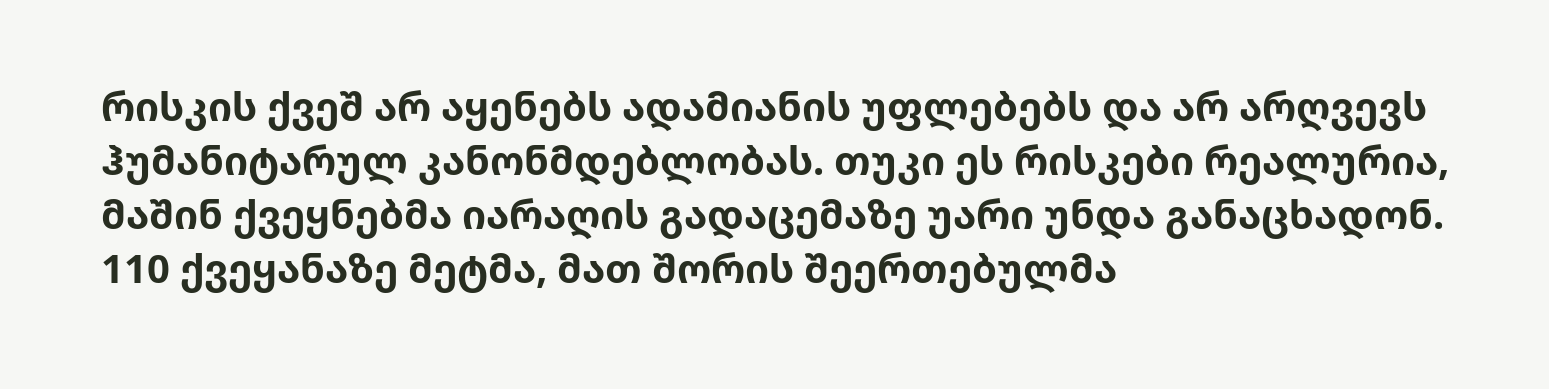რისკის ქვეშ არ აყენებს ადამიანის უფლებებს და არ არღვევს ჰუმანიტარულ კანონმდებლობას. თუკი ეს რისკები რეალურია, მაშინ ქვეყნებმა იარაღის გადაცემაზე უარი უნდა განაცხადონ.
110 ქვეყანაზე მეტმა, მათ შორის შეერთებულმა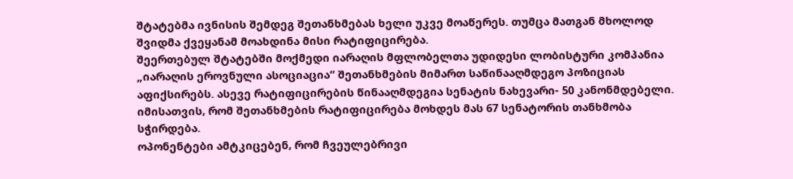შტატებმა ივნისის შემდეგ შეთანხმებას ხელი უკვე მოაწერეს. თუმცა მათგან მხოლოდ შვიდმა ქვეყანამ მოახდინა მისი რატიფიცირება.
შეერთებულ შტატებში მოქმედი იარაღის მფლობელთა უდიდესი ლობისტური კომპანია „იარაღის ეროვნული ასოციაცია“ შეთანხმების მიმართ საწინააღმდეგო პოზიციას აფიქსირებს. ასევე რატიფიცირების წინააღმდეგია სენატის ნახევარი- 50 კანონმდებელი. იმისათვის, რომ შეთანხმების რატიფიცირება მოხდეს მას 67 სენატორის თანხმობა სჭირდება.
ოპონენტები ამტკიცებენ, რომ ჩვეულებრივი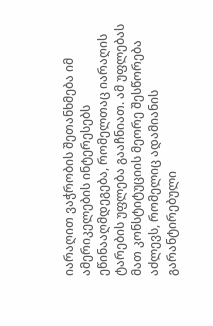იარაღით ვაჭრობის შეთანხმება იმ ამერიკელების ინტერესებს ეწინააღმდეგება, რომელთაც იარაღის ტარების უფლება გააჩნიათ. ამ უფლებას მათ კონსტიტუციის მეორე შესწორება აძლევს, რომელიც ადამიანის გარანტირებული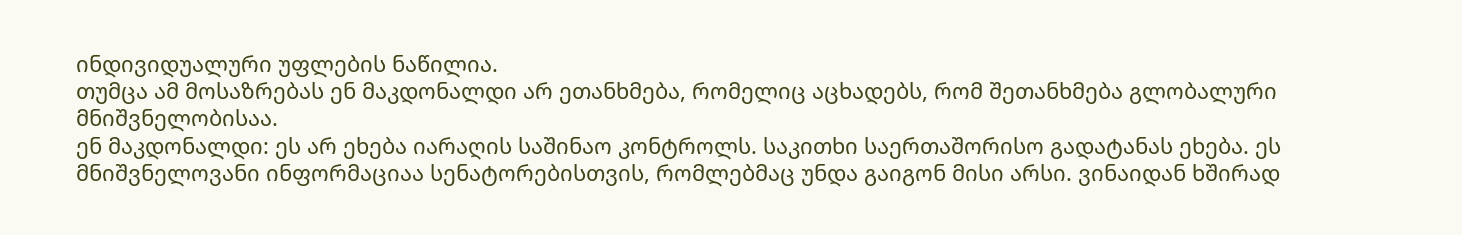ინდივიდუალური უფლების ნაწილია.
თუმცა ამ მოსაზრებას ენ მაკდონალდი არ ეთანხმება, რომელიც აცხადებს, რომ შეთანხმება გლობალური მნიშვნელობისაა.
ენ მაკდონალდი: ეს არ ეხება იარაღის საშინაო კონტროლს. საკითხი საერთაშორისო გადატანას ეხება. ეს მნიშვნელოვანი ინფორმაციაა სენატორებისთვის, რომლებმაც უნდა გაიგონ მისი არსი. ვინაიდან ხშირად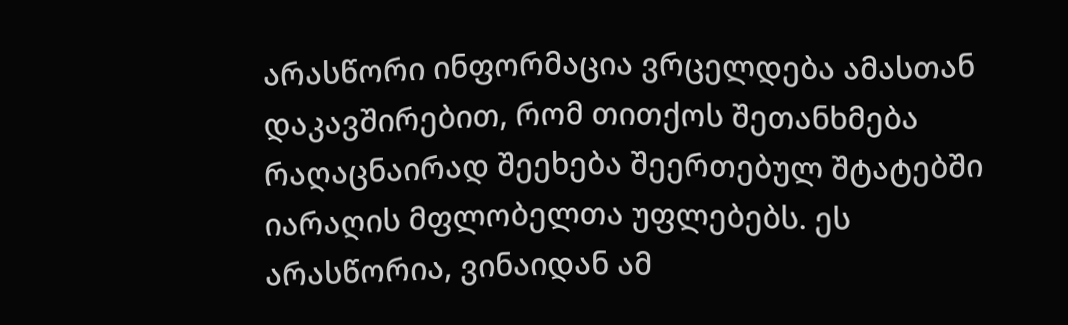არასწორი ინფორმაცია ვრცელდება ამასთან დაკავშირებით, რომ თითქოს შეთანხმება რაღაცნაირად შეეხება შეერთებულ შტატებში იარაღის მფლობელთა უფლებებს. ეს არასწორია, ვინაიდან ამ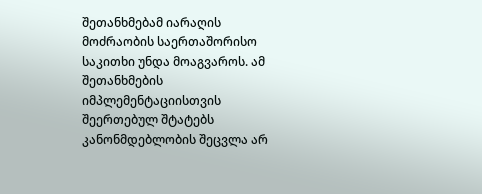შეთანხმებამ იარაღის მოძრაობის საერთაშორისო საკითხი უნდა მოაგვაროს. ამ შეთანხმების იმპლემენტაციისთვის შეერთებულ შტატებს კანონმდებლობის შეცვლა არ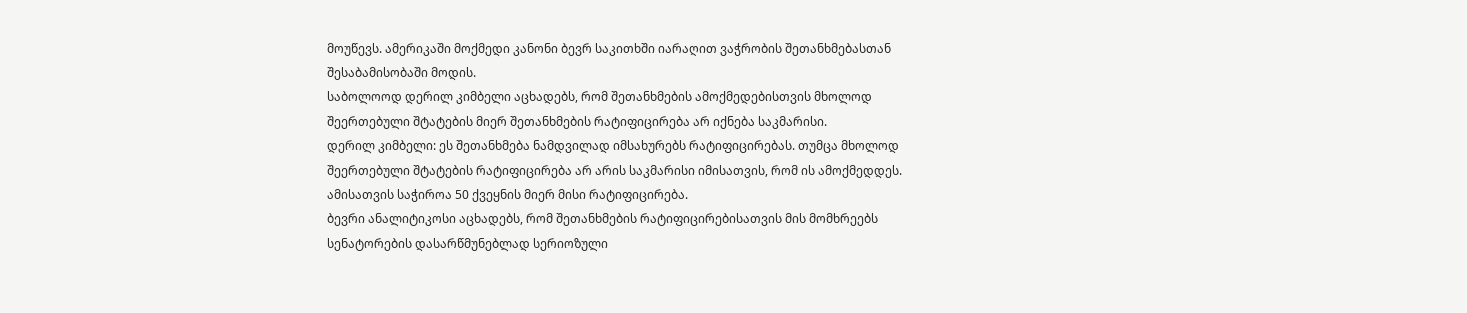მოუწევს. ამერიკაში მოქმედი კანონი ბევრ საკითხში იარაღით ვაჭრობის შეთანხმებასთან შესაბამისობაში მოდის.
საბოლოოდ დერილ კიმბელი აცხადებს, რომ შეთანხმების ამოქმედებისთვის მხოლოდ შეერთებული შტატების მიერ შეთანხმების რატიფიცირება არ იქნება საკმარისი.
დერილ კიმბელი: ეს შეთანხმება ნამდვილად იმსახურებს რატიფიცირებას. თუმცა მხოლოდ შეერთებული შტატების რატიფიცირება არ არის საკმარისი იმისათვის, რომ ის ამოქმედდეს. ამისათვის საჭიროა 50 ქვეყნის მიერ მისი რატიფიცირება.
ბევრი ანალიტიკოსი აცხადებს, რომ შეთანხმების რატიფიცირებისათვის მის მომხრეებს სენატორების დასარწმუნებლად სერიოზული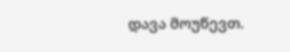დავა მოუწევთ.